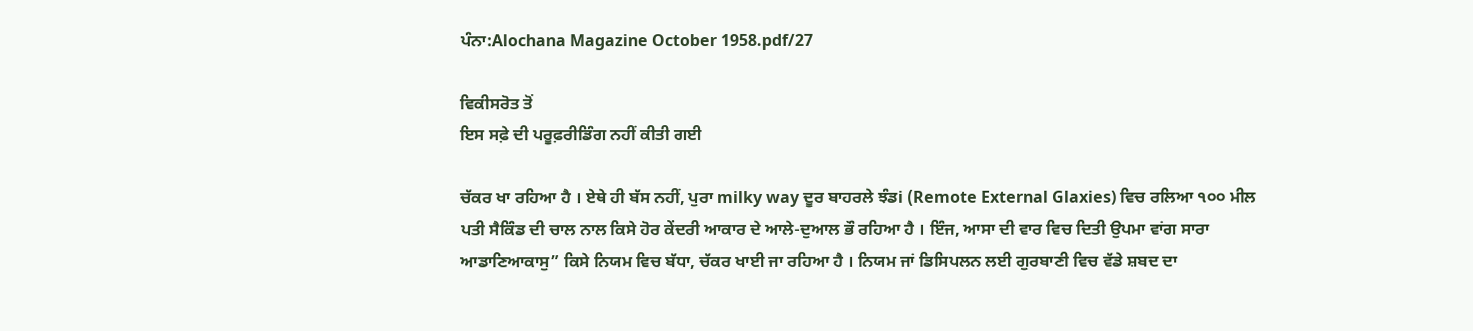ਪੰਨਾ:Alochana Magazine October 1958.pdf/27

ਵਿਕੀਸਰੋਤ ਤੋਂ
ਇਸ ਸਫ਼ੇ ਦੀ ਪਰੂਫ਼ਰੀਡਿੰਗ ਨਹੀਂ ਕੀਤੀ ਗਈ

ਚੱਕਰ ਖਾ ਰਹਿਆ ਹੈ । ਏਥੇ ਹੀ ਬੱਸ ਨਹੀਂ, ਪੁਰਾ milky way ਦੂਰ ਬਾਹਰਲੇ ਝੰਡi (Remote External Glaxies) ਵਿਚ ਰਲਿਆ ੧੦੦ ਮੀਲ ਪਤੀ ਸੈਕਿੰਡ ਦੀ ਚਾਲ ਨਾਲ ਕਿਸੇ ਹੋਰ ਕੇਂਦਰੀ ਆਕਾਰ ਦੇ ਆਲੇ-ਦੁਆਲ ਭੌ ਰਹਿਆ ਹੈ । ਇੰਜ, ਆਸਾ ਦੀ ਵਾਰ ਵਿਚ ਦਿਤੀ ਉਪਮਾ ਵਾਂਗ ਸਾਰਾ ਆਡਾਣਿਆਕਾਸੁ” ਕਿਸੇ ਨਿਯਮ ਵਿਚ ਬੱਧਾ, ਚੱਕਰ ਖਾਈ ਜਾ ਰਹਿਆ ਹੈ । ਨਿਯਮ ਜਾਂ ਡਿਸਿਪਲਨ ਲਈ ਗੁਰਬਾਣੀ ਵਿਚ ਵੱਡੇ ਸ਼ਬਦ ਦਾ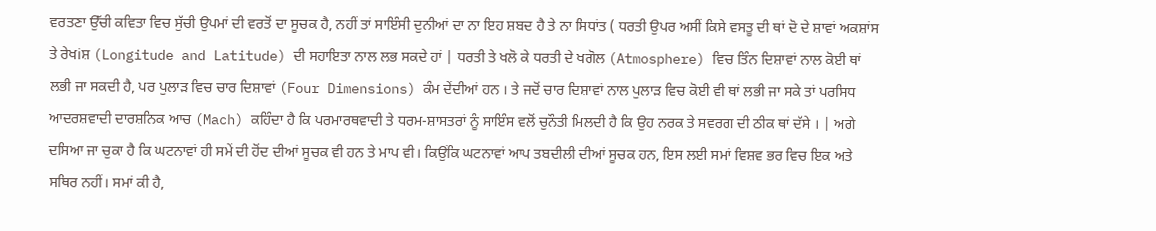ਵਰਤਣਾ ਉੱਚੀ ਕਵਿਤਾ ਵਿਚ ਸੁੱਚੀ ਉਪਮਾਂ ਦੀ ਵਰਤੋਂ ਦਾ ਸੂਚਕ ਹੈ, ਨਹੀਂ ਤਾਂ ਸਾਇੰਸੀ ਦੁਨੀਆਂ ਦਾ ਨਾ ਇਹ ਸ਼ਬਦ ਹੈ ਤੇ ਨਾ ਸਿਧਾਂਤ ( ਧਰਤੀ ਉਪਰ ਅਸੀਂ ਕਿਸੇ ਵਸਤੂ ਦੀ ਥਾਂ ਦੋ ਦੇ ਸ਼ਾਵਾਂ ਅਕਸ਼ਾਂਸ ਤੇ ਰੇਖiਸ਼ (Longitude and Latitude) ਦੀ ਸਹਾਇਤਾ ਨਾਲ ਲਭ ਸਕਦੇ ਹਾਂ | ਧਰਤੀ ਤੇ ਖਲੋ ਕੇ ਧਰਤੀ ਦੇ ਖਗੋਲ (Atmosphere) ਵਿਚ ਤਿੰਨ ਦਿਸ਼ਾਵਾਂ ਨਾਲ ਕੋਈ ਥਾਂ ਲਭੀ ਜਾ ਸਕਦੀ ਹੈ, ਪਰ ਪੁਲਾੜ ਵਿਚ ਚਾਰ ਦਿਸ਼ਾਵਾਂ (Four Dimensions) ਕੰਮ ਦੇਂਦੀਆਂ ਹਨ । ਤੇ ਜਦੋਂ ਚਾਰ ਦਿਸ਼ਾਵਾਂ ਨਾਲ ਪੁਲਾੜ ਵਿਚ ਕੋਈ ਵੀ ਥਾਂ ਲਭੀ ਜਾ ਸਕੇ ਤਾਂ ਪਰਸਿਧ ਆਦਰਸ਼ਵਾਦੀ ਦਾਰਸ਼ਨਿਕ ਆਚ (Mach) ਕਹਿੰਦਾ ਹੈ ਕਿ ਪਰਮਾਰਥਵਾਦੀ ਤੇ ਧਰਮ-ਸ਼ਾਸਤਰਾਂ ਨੂੰ ਸਾਇੰਸ ਵਲੋਂ ਚੁਨੌਤੀ ਮਿਲਦੀ ਹੈ ਕਿ ਉਹ ਨਰਕ ਤੇ ਸਵਰਗ ਦੀ ਠੀਕ ਥਾਂ ਦੱਸੇ । | ਅਗੇ ਦਸਿਆ ਜਾ ਚੁਕਾ ਹੈ ਕਿ ਘਟਨਾਵਾਂ ਹੀ ਸਮੇਂ ਦੀ ਹੋਂਦ ਦੀਆਂ ਸੂਚਕ ਵੀ ਹਨ ਤੇ ਮਾਪ ਵੀ। ਕਿਉਂਕਿ ਘਟਨਾਵਾਂ ਆਪ ਤਬਦੀਲੀ ਦੀਆਂ ਸੂਚਕ ਹਨ, ਇਸ ਲਈ ਸਮਾਂ ਵਿਸ਼ਵ ਭਰ ਵਿਚ ਇਕ ਅਤੇ ਸਥਿਰ ਨਹੀਂ। ਸਮਾਂ ਕੀ ਹੈ,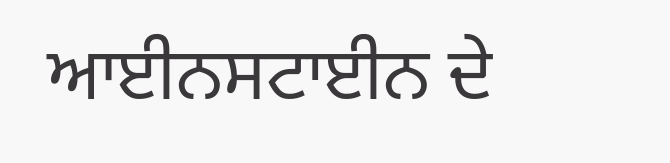ਆਈਨਸਟਾਈਨ ਦੇ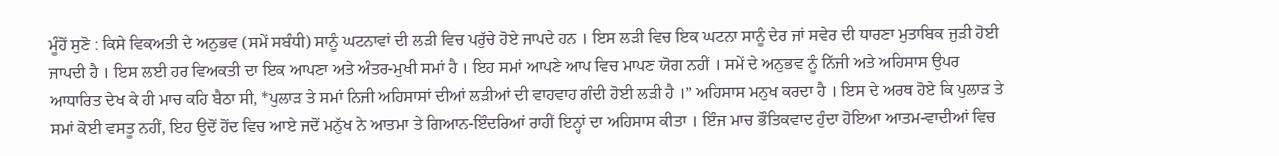ਮੂੰਹੋਂ ਸੁਣੋ : ਕਿਸੇ ਵਿਕਅਤੀ ਦੇ ਅਨੁਭਵ (ਸਮੇਂ ਸਬੰਧੀ) ਸਾਨੂੰ ਘਟਨਾਵਾਂ ਦੀ ਲੜੀ ਵਿਚ ਪਰੁੱਚੇ ਹੋਏ ਜਾਪਦੇ ਹਨ । ਇਸ ਲੜੀ ਵਿਚ ਇਕ ਘਟਨਾ ਸਾਨੂੰ ਦੇਰ ਜਾਂ ਸਵੇਰ ਦੀ ਧਾਰਣਾ ਮੁਤਾਬਿਕ ਜੁੜੀ ਹੋਈ ਜਾਪਦੀ ਹੈ । ਇਸ ਲਈ ਹਰ ਵਿਅਕਤੀ ਦਾ ਇਕ ਆਪਣਾ ਅਤੇ ਅੰਤਰ-ਮੁਖੀ ਸਮਾਂ ਹੈ । ਇਹ ਸਮਾਂ ਆਪਣੇ ਆਪ ਵਿਚ ਮਾਪਣ ਯੋਗ ਨਹੀਂ । ਸਮੇਂ ਦੇ ਅਨੁਭਵ ਨੂੰ ਨਿੱਜੀ ਅਤੇ ਅਹਿਸਾਸ ਉਪਰ ਆਧਾਰਿਤ ਦੇਖ ਕੇ ਹੀ ਮਾਚ ਕਹਿ ਬੈਠਾ ਸੀ, *ਪੁਲਾੜ ਤੇ ਸਮਾਂ ਨਿਜੀ ਅਹਿਸਾਸਾਂ ਦੀਆਂ ਲੜੀਆਂ ਦੀ ਵਾਹਵਾਹ ਗੰਦੀ ਹੋਈ ਲੜੀ ਹੈ ।” ਅਹਿਸਾਸ ਮਨੁਖ ਕਰਦਾ ਹੈ । ਇਸ ਦੇ ਅਰਥ ਹੋਏ ਕਿ ਪੁਲਾੜ ਤੇ ਸਮਾਂ ਕੋਈ ਵਸਤੂ ਨਹੀਂ, ਇਹ ਉਦੋਂ ਹੋਂਦ ਵਿਚ ਆਏ ਜਦੋਂ ਮਨੁੱਖ ਨੇ ਆਤਮਾ ਤੇ ਗਿਆਨ-ਇੰਦਰਿਆਂ ਰਾਹੀਂ ਇਨ੍ਹਾਂ ਦਾ ਅਹਿਸਾਸ ਕੀਤਾ । ਇੰਜ ਮਾਚ ਭੌਤਿਕਵਾਦ ਹੁੰਦਾ ਹੋਇਆ ਆਤਮ-ਵਾਦੀਆਂ ਵਿਚ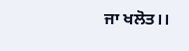ਜਾ ਖਲੋਤ।।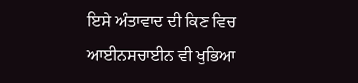ਇਸੇ ਅੰਤਾਵਾਦ ਦੀ ਕਿਣ ਵਿਚ ਆਈਨਸਚਾਈਨ ਵੀ ਖੁਭਿਆ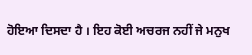ਹੋਇਆ ਦਿਸਦਾ ਹੈ । ਇਹ ਕੋਈ ਅਚਰਜ ਨਹੀਂ ਜੇ ਮਨੁਖ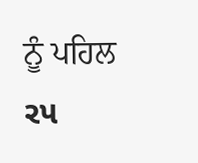ਨੂੰ ਪਹਿਲ ર૫